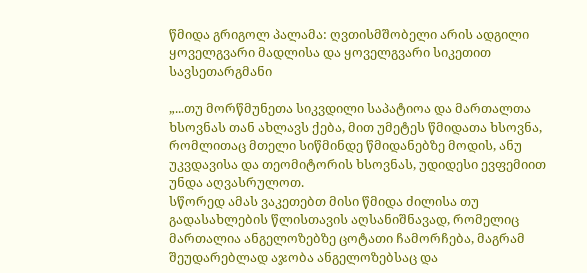წმიდა გრიგოლ პალამა: ღვთისმშობელი არის ადგილი ყოველგვარი მადლისა და ყოველგვარი სიკეთით სავსეთარგმანი

„...თუ მორწმუნეთა სიკვდილი საპატიოა და მართალთა ხსოვნას თან ახლავს ქება, მით უმეტეს წმიდათა ხსოვნა, რომლითაც მთელი სიწმინდე წმიდანებზე მოდის, ანუ უკვდავისა და თეომიტორის ხსოვნას, უდიდესი ევფემიით უნდა აღვასრულოთ.
სწორედ ამას ვაკეთებთ მისი წმიდა ძილისა თუ გადასახლების წლისთავის აღსანიშნავად, რომელიც მართალია ანგელოზებზე ცოტათი ჩამორჩება, მაგრამ შეუდარებლად აჯობა ანგელოზებსაც და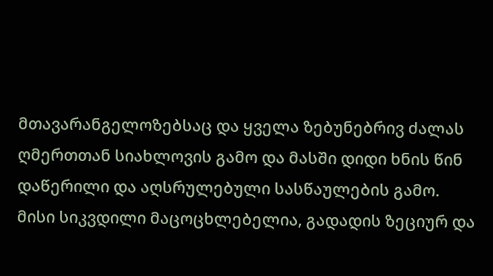მთავარანგელოზებსაც და ყველა ზებუნებრივ ძალას ღმერთთან სიახლოვის გამო და მასში დიდი ხნის წინ დაწერილი და აღსრულებული სასწაულების გამო.
მისი სიკვდილი მაცოცხლებელია, გადადის ზეციურ და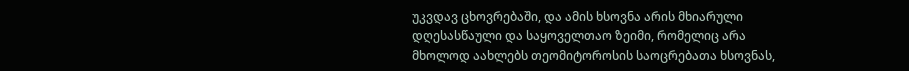უკვდავ ცხოვრებაში, და ამის ხსოვნა არის მხიარული დღესასწაული და საყოველთაო ზეიმი, რომელიც არა მხოლოდ აახლებს თეომიტოროსის საოცრებათა ხსოვნას,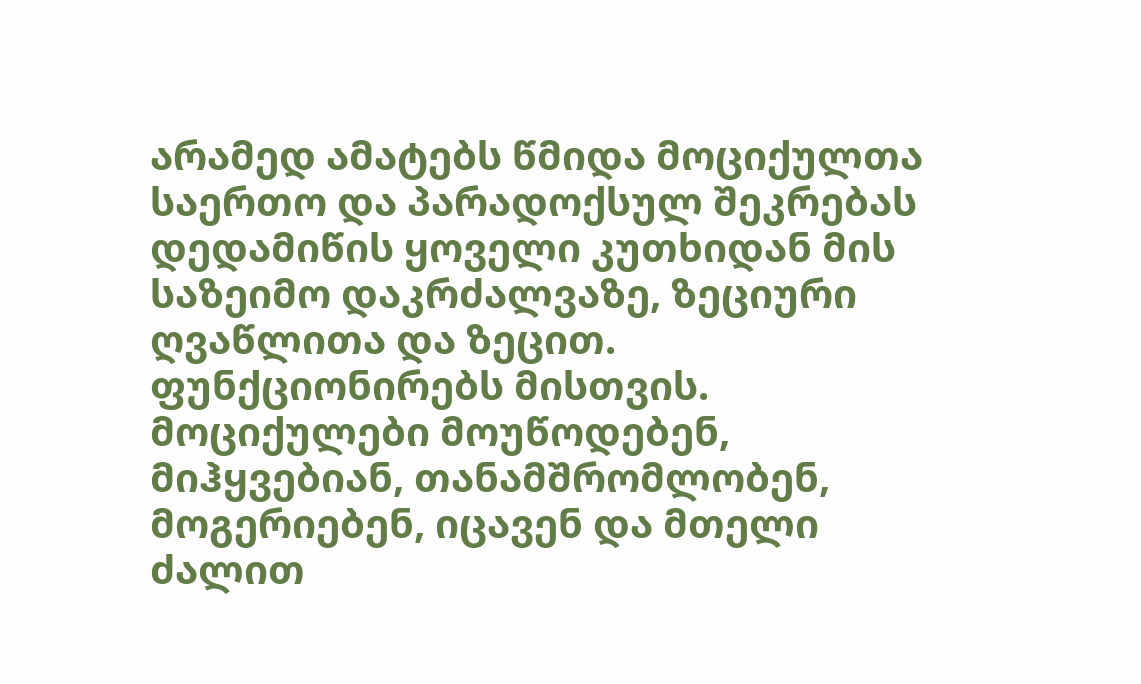არამედ ამატებს წმიდა მოციქულთა საერთო და პარადოქსულ შეკრებას დედამიწის ყოველი კუთხიდან მის საზეიმო დაკრძალვაზე, ზეციური ღვაწლითა და ზეცით. ფუნქციონირებს მისთვის.
მოციქულები მოუწოდებენ, მიჰყვებიან, თანამშრომლობენ, მოგერიებენ, იცავენ და მთელი ძალით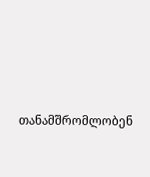თანამშრომლობენ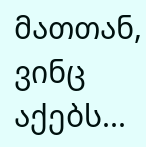მათთან, ვინც აქებს...